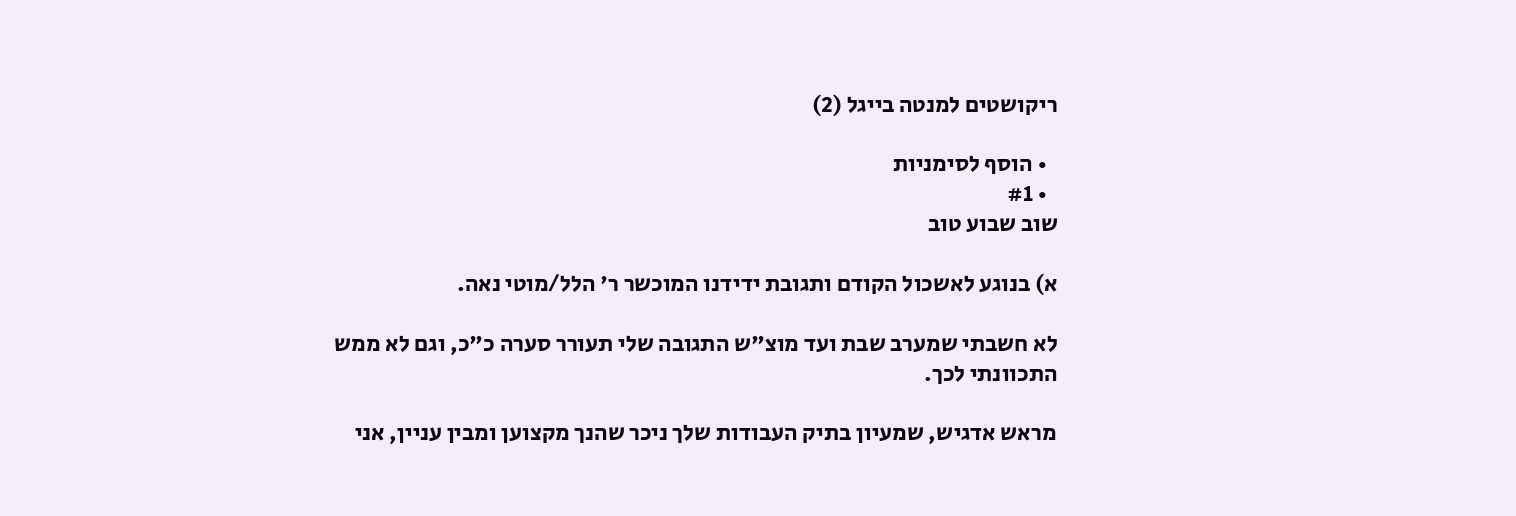ריקושטים למנטה בייגל (2)

  • הוסף לסימניות
  • #1
שוב שבוע טוב

א) בנוגע לאשכול הקודם ותגובת ידידנו המוכשר ר' הלל/מוטי נאה.

לא חשבתי שמערב שבת ועד מוצ"ש התגובה שלי תעורר סערה כ"כ, וגם לא ממש התכוונתי לכך.

מראש אדגיש, שמעיון בתיק העבודות שלך ניכר שהנך מקצוען ומבין עניין, אני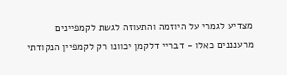מצדיע לגמרי על היוזמה והתעוזה לגשת לקמפיינים מרענננים כאלו - דבריי דלקמן יכוונו רק לקמפיין הנקודתי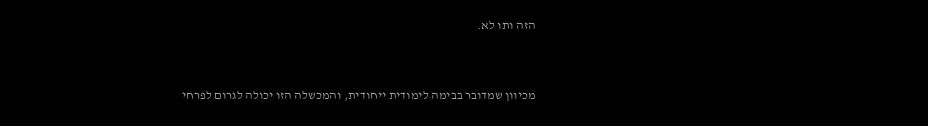הזה ותו לא.


מכיוון שמדובר בבימה לימודית ייחודית, והמכשלה הזו יכולה לגרום לפרחי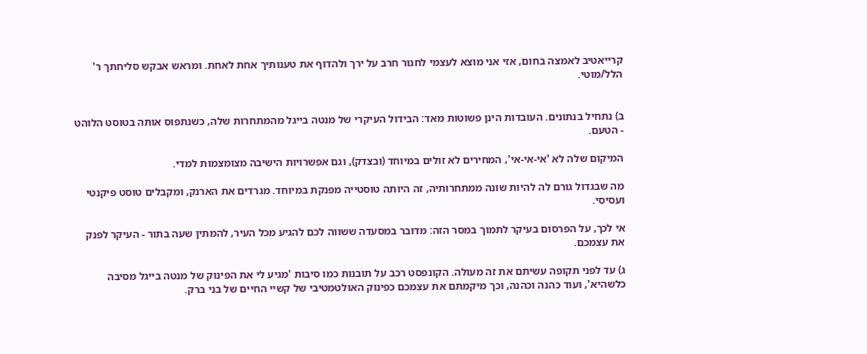קרייאטיב לאמצה בחום, אזי אני מוצא לעצמי לחגור חרב על ירך ולהדוף את טענותיך אחת לאחת. ומראש אבקש סליחתך ר' הלל/מוטי.


ב) נתחיל בנתונים. העובדות הינן פשוטות מאד: הבידול העיקרי של מנטה בייגל מהמתחרות שלה, כשנתפוס אותה בטוסט הלוהט - הטעם.

המיקום שלה לא 'אי-אי-אי', המחירים לא זולים במיוחד (ובצדק), וגם אפשרויות הישיבה מצומצמות למדי.

מה שבגדול גורם לה להיות שונה ממתחרותיה, זה היותה טוסטייה מפנקת במיוחד. מגרדים את הארנק, ומקבלים טוסט פיקנטי ועסיסי.

אי לכך, על הפרסום בעיקר לתמוך במסר הזה: מדובר במסעדה ששווה לכם להגיע מכל העיר, להמתין שעה בתור - העיקר לפנק את עצמכם.

ג) עד לפני תקופה עשיתם את זה מעולה. הקונפסט רכב על תובנות כמו סיבות 'מגיע לי את הפינוק של מנטה בייגל מסיבה כלשהיא', ועוד כהנה וכהנה, וכך מיקמתם את עצמכם כפינוק האולטמטיבי של קשיי החיים של בני ברק.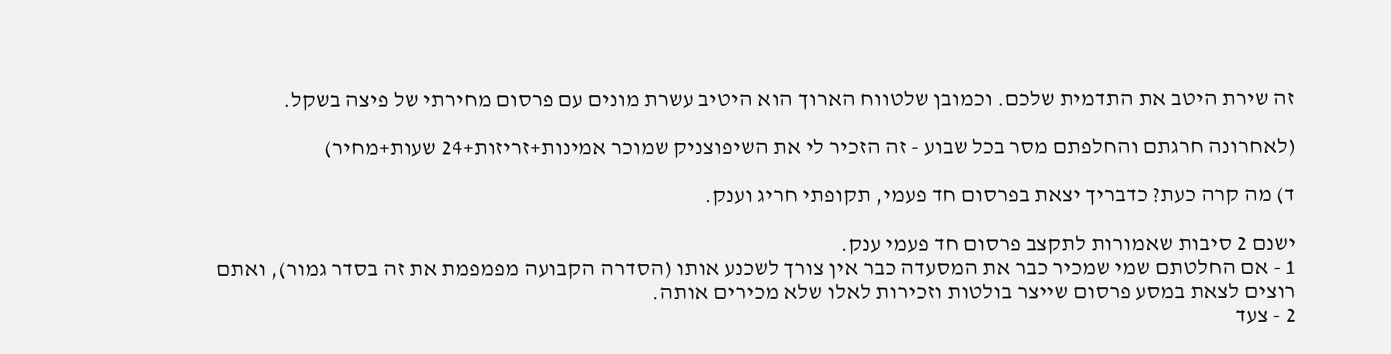זה שירת היטב את התדמית שלכם. וכמובן שלטווח הארוך הוא היטיב עשרת מונים עם פרסום מחירתי של פיצה בשקל.

(לאחרונה חרגתם והחלפתם מסר בכל שבוע - זה הזכיר לי את השיפוצניק שמוכר אמינות+זריזות+24 שעות+מחיר)

ד) מה קרה כעת? כדבריך יצאת בפרסום חד פעמי, תקופתי חריג וענק.

ישנם 2 סיבות שאמורות לתקצב פרסום חד פעמי ענק.
1 - אם החלטתם שמי שמכיר כבר את המסעדה כבר אין צורך לשכנע אותו (הסדרה הקבועה מפמפמת את זה בסדר גמור), ואתם רוצים לצאת במסע פרסום שייצר בולטות וזכירות לאלו שלא מכירים אותה.
2 - צעד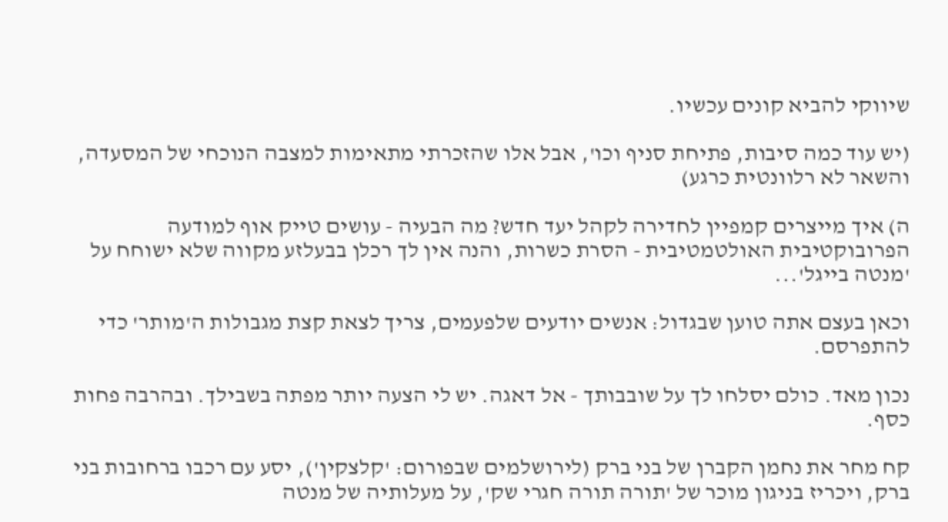שיווקי להביא קונים עכשיו.

(יש עוד כמה סיבות, פתיחת סניף וכו', אבל אלו שהזכרתי מתאימות למצבה הנוכחי של המסעדה, והשאר לא רלוונטית כרגע)

ה) איך מייצרים קמפיין לחדירה לקהל יעד חדש? מה הבעיה - עושים טייק אוף למודעה הפרובוקטיבית האולטמטיבית - הסרת כשרות, והנה אין לך רכלן בבעלזע מקווה שלא ישוחח על 'מנטה בייגל'...

וכאן בעצם אתה טוען שבגדול: אנשים יודעים שלפעמים, צריך לצאת קצת מגבולות ה'מותר' כדי להתפרסם.

נכון מאד. כולם יסלחו לך על שובבותך - אל דאגה. יש לי הצעה יותר מפתה בשבילך. ובהרבה פחות כסף.

קח מחר את נחמן הקברן של בני ברק (לירושלמים שבפורום: 'קלצקין'), יסע עם רכבו ברחובות בני ברק, ויכריז בניגון מוכר של 'תורה תורה חגרי שק', על מעלותיה של מנטה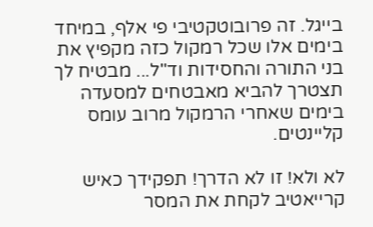בייגל. זה פרובוטקטיבי פי אלף, במיחד בימים אלו שכל רמקול כזה מקפיץ את בני התורה והחסידות וד"ל... מבטיח לך תצטרך להביא מאבטחים למסעדה בימים שאחרי הרמקול מרוב עומס קליינטים.

לא ולא! זו לא הדרך! תפקידך כאיש קרייאטיב לקחת את המסר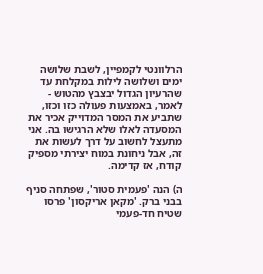הרלוונטי לקמפיין, לשבת שלושה ימים ושלושה לילות במקלחת עד שהרעיון הגדול יבצבץ מהטוש - לאמר, באמצעות פעולה כזו וכזו, שתביע את המסר המדוייק אכיר את המסעדה לאלו שלא הרגישו בה. אני מתעצל לחשוב על דרך לעשות את זה, אבל ניחונת במוח יצירתי מספיק קודח, אז קדימה.

ה) הנה 'פעמית סטור', שפתחה סניף בבני ברק. 'מקאן אריקסון' פרסו שטיח חד-פעמי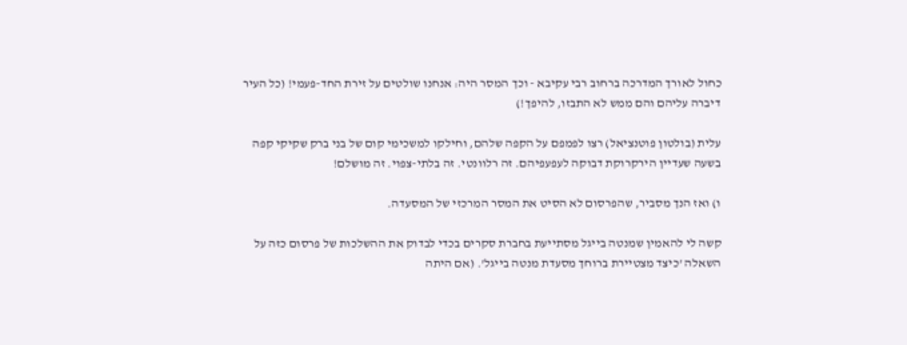כחול לאורך המדרכה ברחוב רבי עקיבא - וכך המסר היה: אנחנו שולטים על זירת החד-פעמי! (כל העיר דיברה עליהם והם ממש לא התבזו, להיפך!)

עלית (בולטון פוטנציאל) רצו לפמפם על הקפה שלהם, וחילקו למשכימי קום של בני ברק שקיקי קפה בשעה שעדיין הירקרוקת דבוקה לעפעפיהם. זה רלוונטי. זה בלתי-צפוי. זה מושלם!

ו) ואז הנך מסביר, שהפרסום לא הסיט את המסר המרכזי של המסעדה.

קשה לי להאמין שמנטה בייגל מסתייעת בחברת סקרים בכדי לבדוק את ההשלכות של פרסום כזה על השאלה 'כיצד מצטיירת ברוחך מסעדת מנטה בייגל'. (אם היתה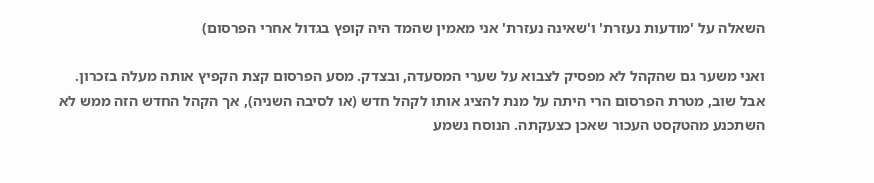השאלה על 'מודעות נעזרת' ו'שאינה נעזרת' אני מאמין שהמד היה קופץ בגדול אחרי הפרסום)

ואני משער גם שהקהל לא מפסיק לצבוא על שערי המסעדה, ובצדק. מסע הפרסום קצת הקפיץ אותה מעלה בזכרון. אבל שוב, מטרת הפרסום הרי היתה על מנת להציג אותו לקהל חדש (או לסיבה השניה), אך הקהל החדש הזה ממש לא השתכנע מהטקסט העכור שאכן כצעקתה. הנוסח נשמע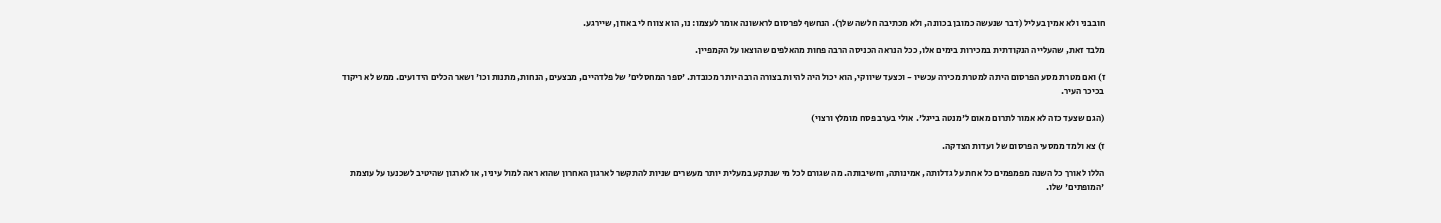חובבני ולא אמין בעליל (דבר שנעשה כמובן בכוונה, ולא מכתיבה חלשה שלך). הנחשף לפרסום לראשונה אומר לעצמו: נו, הוא צווח לי באוזן, שיירגע.

מלבד זאת, שהעלייה הנקודתית במכירות בימים אלו, ככל הנראה הכניסה הרבה פחות מהאלפים שהוצאו על הקמפיין.

ז) ואם מטרת מסע הפרסום היתה למטרת מכירה עכשיו - וכצעד שיווקי, הוא יכול היה להיות בצורה הרבה יותר מכובדת. 'ספר המחסלים' של פלדהיים, מבצעים, הנחות, מתנות וכו' ושאר הכלים הידועים. ממש לא ריקוד בכיכר העיר.

(הגם שצעד כזה לא אמור לתרום מאום ל'מנטה בייגל'. אולי בערב פסח מומלץ ורצוי)

ז) צא ולמד ממסעי הפרסום של ועדות הצדקה.

הללו לאורך כל השנה מפמפמים כל אחת על גדלותה, אמינותה, וחשיבותה. מה שגורם לכל מי שנתקע במעלית יותר מעשרים שניות להתקשר לארגון האחרון שהוא ראה למול עיניו, או לארגון שהיטיב לשכנעו על עוצמת 'המופתים' שלו.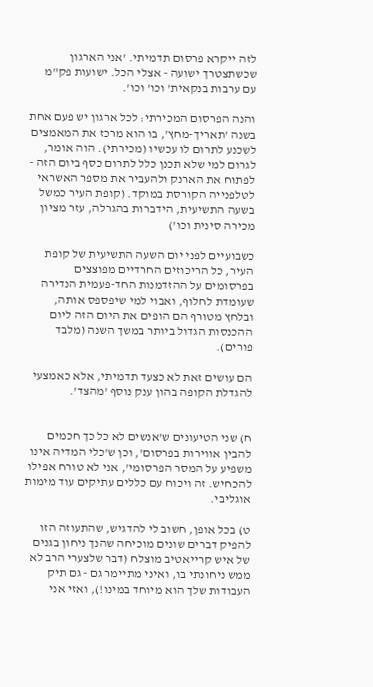לזה ייקרא פרסום תדמיתי. 'אני הארגון שכשתצטרך ישועה - אצלי הכל. ישועות פק"מ עם ערבות בנקאית' וכו' וכו'.

והנה הפרסום המכירתי: לכל ארגון יש פעם אחת בשנה 'תאריך-מחץ', בו הוא מרכז את המאמצים לשכנע לתרום לו עכשיו (מכירתי). הוה אומר, לגרום למי שלא תכנן כלל לתרום כסף ביום הזה - לפתוח את הארנק ולהעביר את מספר האשראי לטלפנייה הקורסת במוקד. (קופת העיר כמשל בשעה התשיעית, הידברות בהגרלה, עזר מציון מכירה סינית וכו')

כשבועיים לפני יום השעה התשיעית של קופת העיר, כל הריכוזים החרדיים מפוצצים בפרסומים על ההזדמנות החד-פעמית הנדירה שעומדת לחלוף, ואבוי למי שיפספס אותה, ובלחץ מטורף הם הופים את היום הזה ליום ההכנסות הגדול ביותר במשך השנה (מלבד פורים).

הם עושים זאת לא כצעד תדמיתי, אלא כאמצעי להגדלת הקופה בהון ענק נוסף 'מהצד'.


ח) שני הטיעונים ש'אנשים לא כל כך חכמים להבין אווירות בפרסום', וכן ש'כלי המדיה אינו משפיע על המסר הפרסומי', אני לא טורח אפילו להכחיש. זה ויכוח עם כללים עתיקים עוד מימות אוגליבי.

ט) בכל אופן, חשוב לי להדגיש, שהתעוזה הזו להפיק דברים שונים מוכיחה שהנך ניחון בגנים של איש קרייאטיב מוצלח (דבר שלצערי הרב לא ממש ניחונתי בו, ואיני מתיימר גם - גם תיק העבודות שלך הוא מיוחד במינו!), ואזי אני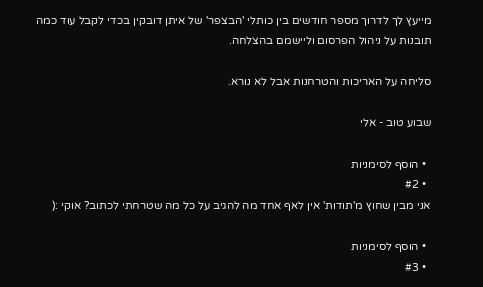מייעץ לך לדרוך מספר חודשים בין כותלי 'הבצפר' של איתן דובקין בכדי לקבל עוד כמה תובנות על ניהול הפרסום וליישמם בהצלחה.

סליחה על האריכות והטרחנות אבל לא נורא.

שבוע טוב - אלי

  • הוסף לסימניות
  • #2
אני מבין שחוץ מ'תודות' אין לאף אחד מה להגיב על כל מה שטרחתי לכתוב? אוקי :(

  • הוסף לסימניות
  • #3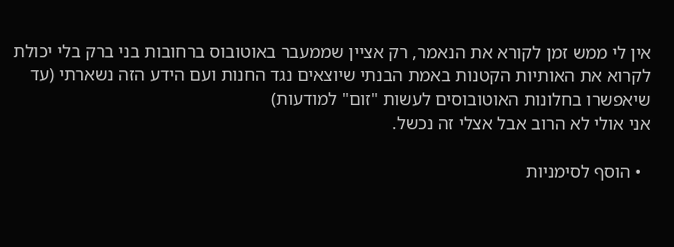אין לי ממש זמן לקורא את הנאמר, רק אציין שממעבר באוטובוס ברחובות בני ברק בלי יכולת לקרוא את האותיות הקטנות באמת הבנתי שיוצאים נגד החנות ועם הידע הזה נשארתי (עד שיאפשרו בחלונות האוטובוסים לעשות "זום" למודעות)
אני אולי לא הרוב אבל אצלי זה נכשל.

  • הוסף לסימניות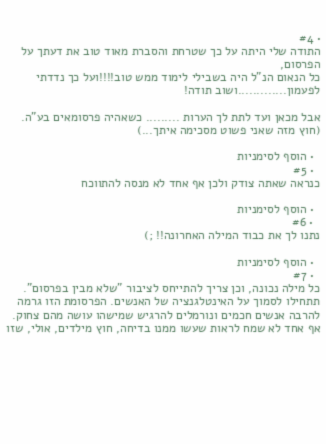• #4
התודה שלי היתה על כך שטרחת והסברת מאוד טוב את דעתך על הפרסום,
כל הנאום הנ"ל היה בשבילי לימוד ממש טוב!!!!ועל כך נדדתי לפעמון.............ושוב תודה!

אבל מכאן ועד לתת לך הערות ......... כשאהיה פרסומאים בע"ה.
(חוץ מזה שאני פשוט מסכימה איתך...)

  • הוסף לסימניות
  • #5
כנראה שאתה צודק ולכן אף אחד לא מנסה להתווכח

  • הוסף לסימניות
  • #6
נתנו לך את כבוד המילה האחרונה!! ;)

  • הוסף לסימניות
  • #7
כל מילה נכונה, וכן צריך להתייחס לציבור "שלא מבין בפרסום". תתחילו לסמוך על האינטלגנציה של האנשים. הפרסומת הזו גרמה להרבה אנשים חכמים ונורמלים להרגיש שמישהו עושה מהם צחוק. אף אחד לא שמח לראות שעשו ממנו בדיחה, חוץ מילדים, אולי, שזו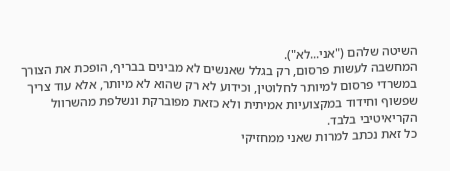השיטה שלהם ("אני...לא").
המחשבה לעשות פרסום, רק בגלל שאנשים לא מבינים בבריף, הופכת את הצורך במשרדי פרסום למיותר לחלוטין, וכידוע לא רק שהוא לא מיותר, אלא עוד צריך שפשוף וחידוד במקצועיות אמיתית ולא כזאת מפוברקת ונשלפת מהשרוול הקריאיטיבי בלבד.
כל זאת נכתב למרות שאני ממחזיקי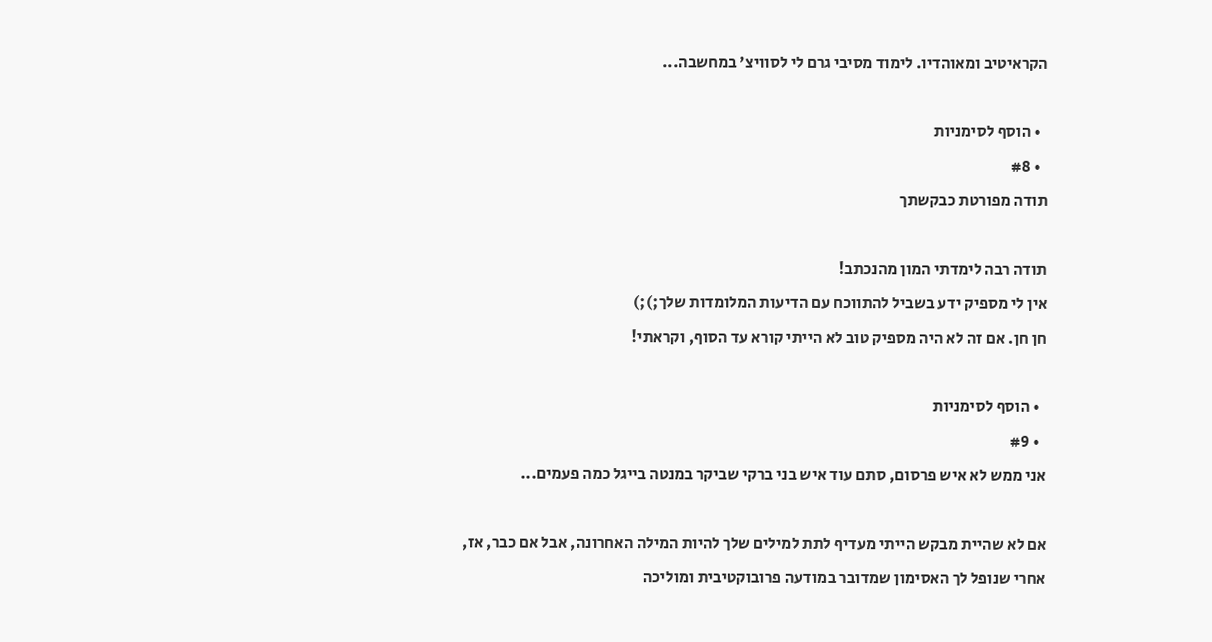הקראיטיב ומאוהדיו. לימוד מסיבי גרם לי לסוויצ' במחשבה...

  • הוסף לסימניות
  • #8
תודה מפורטת כבקשתך

תודה רבה לימדתי המון מהנכתב!
אין לי מספיק ידע בשביל להתווכח עם הדיעות המלומדות שלך;);)
חן חן. אם זה לא היה מספיק טוב לא הייתי קורא עד הסוף, וקראתי!

  • הוסף לסימניות
  • #9
אני ממש לא איש פרסום, סתם עוד איש בני ברקי שביקר במנטה בייגל כמה פעמים...

אם לא שהיית מבקש הייתי מעדיף לתת למילים שלך להיות המילה האחרונה, אבל אם כבר, אז,
אחרי שנופל לך האסימון שמדובר במודעה פרובוקטיבית ומוליכה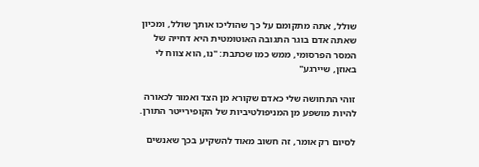שולל, אתה מתקומם על כך שהוליכו אותך שולל, ומכיון שאתה אדם בוגר התגובה האוטומטית היא דחייה של המסר הפרסומי, ממש כמו שכתבת: "נו, הוא צווח לי באוזן, שיירגע"

זוהי התחושה שלי כאדם שקורא מן הצד ואמור לכאורה להיות מושפע מן המניפולטיביות של הקופירייטר התורן.

לסיום רק אומר, זה חשוב מאוד להשקיע בכך שאנשים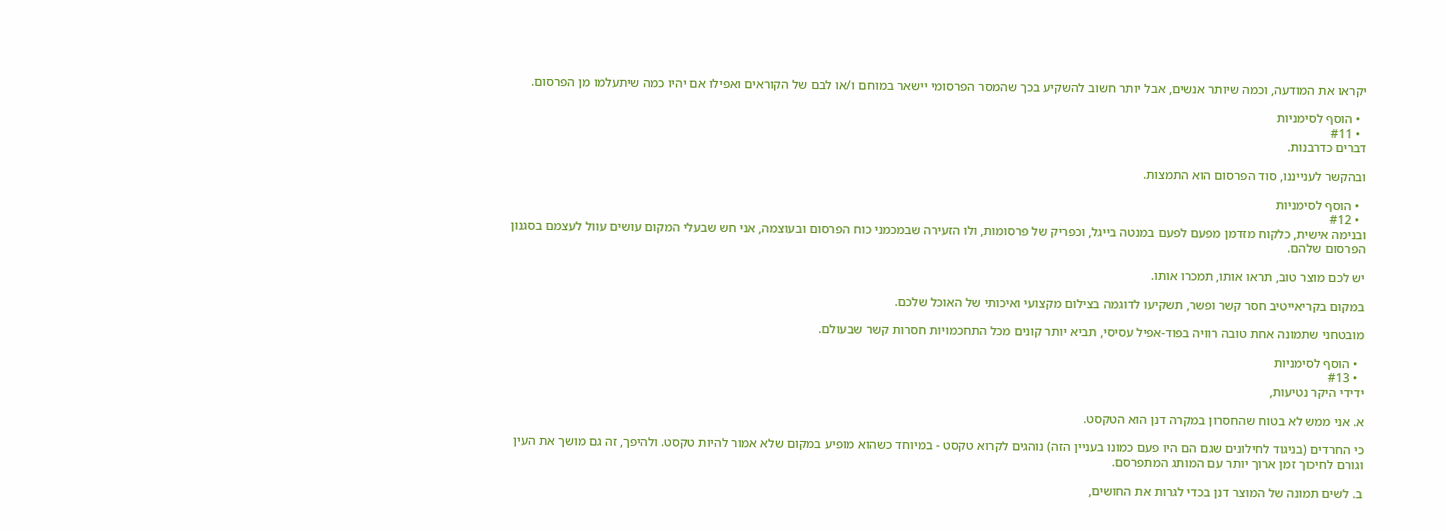יקראו את המודעה, וכמה שיותר אנשים, אבל יותר חשוב להשקיע בכך שהמסר הפרסומי יישאר במוחם ו/או לבם של הקוראים ואפילו אם יהיו כמה שיתעלמו מן הפרסום.

  • הוסף לסימניות
  • #11
דברים כדרבנות.

ובהקשר לענייננו, סוד הפרסום הוא התמצות.

  • הוסף לסימניות
  • #12
ובנימה אישית, כלקוח מזדמן מפעם לפעם במנטה בייגל, וכפריק של פרסומות, ולו הזעירה שבמכמני כוח הפרסום ובעוצמה, אני חש שבעלי המקום עושים עוול לעצמם בסגנון הפרסום שלהם.

יש לכם מוצר טוב, תראו אותו, תמכרו אותו.

במקום בקריאייטיב חסר קשר ופשר, תשקיעו לדוגמה בצילום מקצועי ואיכותי של האוכל שלכם.

מובטחני שתמונה אחת טובה רוויה בפוד-אפיל עסיסי, תביא יותר קונים מכל התחכמויות חסרות קשר שבעולם.

  • הוסף לסימניות
  • #13
ידידי היקר נטיעות,

א. אני ממש לא בטוח שהחסרון במקרה דנן הוא הטקסט.

כי החרדים (בניגוד לחילונים שגם הם היו פעם כמונו בעניין הזה) נוהגים לקרוא טקסט - במיוחד כשהוא מופיע במקום שלא אמור להיות טקסט. ולהיפך, זה גם מושך את העין וגורם לחיכוך זמן ארוך יותר עם המותג המתפרסם.

ב. לשים תמונה של המוצר דנן בכדי לגרות את החושים,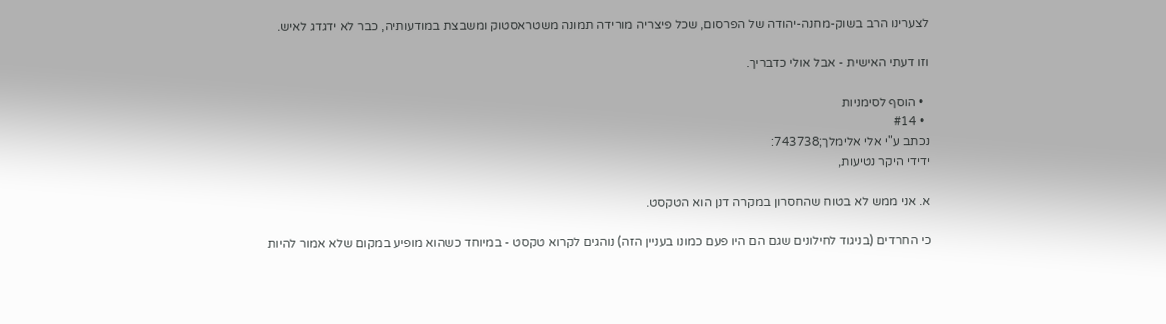לצערינו הרב בשוק-מחנה-יהודה של הפרסום, שכל פיצריה מורידה תמונה משטראסטוק ומשבצת במודעותיה, כבר לא ידגדג לאיש.

וזו דעתי האישית - אבל אולי כדבריך.

  • הוסף לסימניות
  • #14
נכתב ע"י אלי אלימלך;743738:
ידידי היקר נטיעות,

א. אני ממש לא בטוח שהחסרון במקרה דנן הוא הטקסט.

כי החרדים (בניגוד לחילונים שגם הם היו פעם כמונו בעניין הזה) נוהגים לקרוא טקסט - במיוחד כשהוא מופיע במקום שלא אמור להיות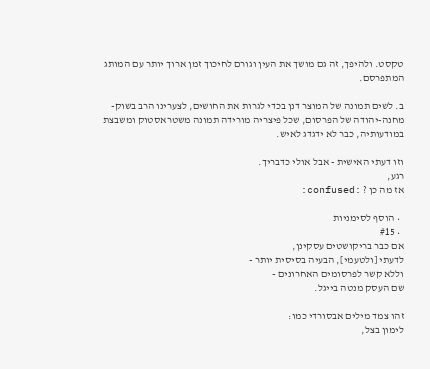טקסט. ולהיפך, זה גם מושך את העין וגורם לחיכוך זמן ארוך יותר עם המותג המתפרסם.

ב. לשים תמונה של המוצר דנן בכדי לגרות את החושים, לצערינו הרב בשוק-מחנה-יהודה של הפרסום, שכל פיצריה מורידה תמונה משטראסטוק ומשבצת במודעותיה, כבר לא ידגדג לאיש.

וזו דעתי האישית - אבל אולי כדבריך.
רגע,
אז מה כן ? :confused:

  • הוסף לסימניות
  • #15
אם כבר בריקושטים עסקינן,
לדעתי [ולטעמי], הבעיה בסיסית יותר -
וללא קשר לפרסומים האחרונים -
שם העסק מנטה בייגל.

זהו צמד מילים אבסורדי כמו:
לימון בצל,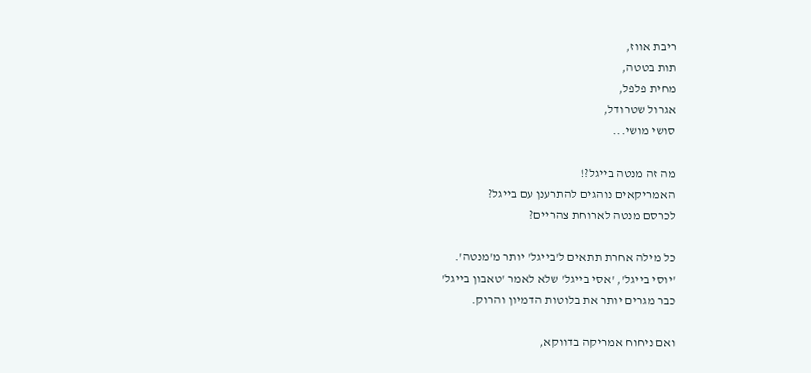ריבת אווז,
תות בטטה,
מחית פלפל,
אגרול שטרודל,
סושי מושי...

מה זה מנטה בייגל?!
האמריקאים נוהגים להתרענן עם בייגל?
לכרסם מנטה לארוחת צהריים?

כל מילה אחרת תתאים ל'בייגל' יותר מ'מנטה'.
'יוסי בייגל', 'אסי בייגל' שלא לאמר 'טאבון בייגל'
כבר מגרים יותר את בלוטות הדמיון והרוק.

ואם ניחוח אמריקה בדווקא,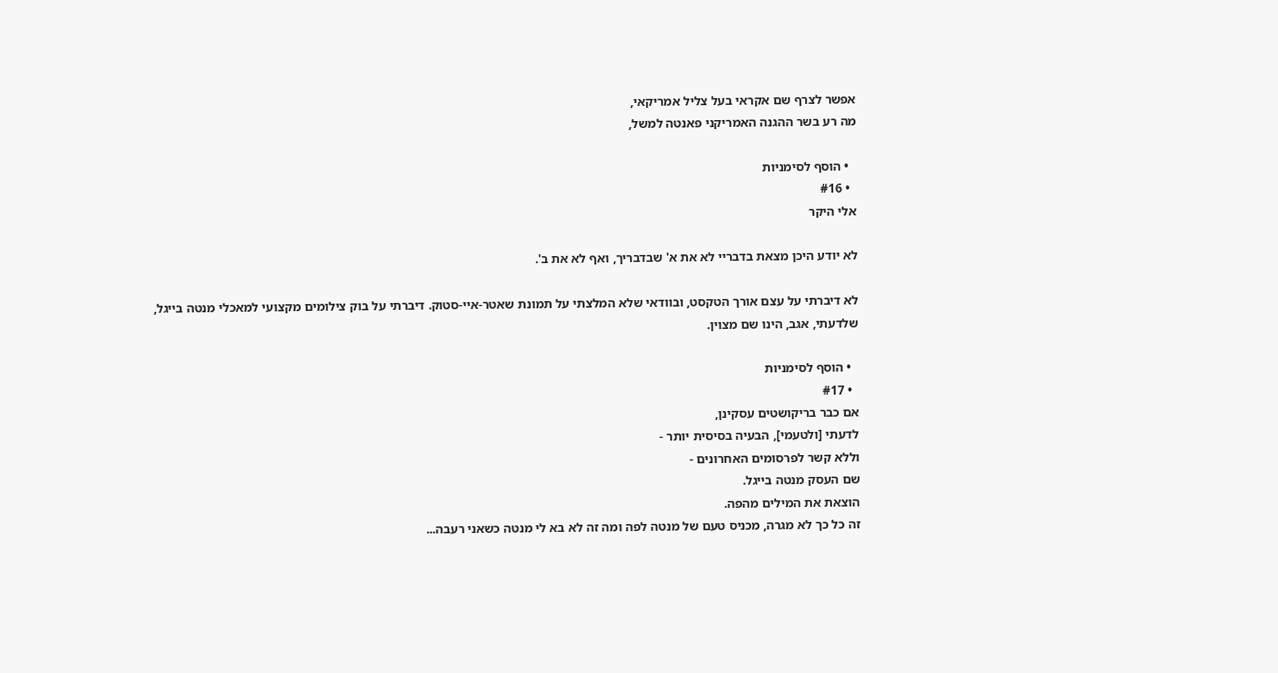אפשר לצרף שם אקראי בעל צליל אמריקאי,
מה רע בשר ההגנה האמריקני פאנטה למשל,

  • הוסף לסימניות
  • #16
אלי היקר

לא יודע היכן מצאת בדבריי לא את א' שבדבריך, ואף לא את ב'.

לא דיברתי על עצם אורך הטקסט, ובוודאי שלא המלצתי על תמונת שאטר-איי-סטוק. דיברתי על בוק צילומים מקצועי למאכלי מנטה בייגל, שלדעתי, אגב, הינו שם מצוין.

  • הוסף לסימניות
  • #17
אם כבר בריקושטים עסקינן,
לדעתי [ולטעמי], הבעיה בסיסית יותר -
וללא קשר לפרסומים האחרונים -
שם העסק מנטה בייגל.
הוצאת את המילים מהפה.
זה כל כך לא מגרה, מכניס טעם של מנטה לפה ומה זה לא בא לי מנטה כשאני רעבה...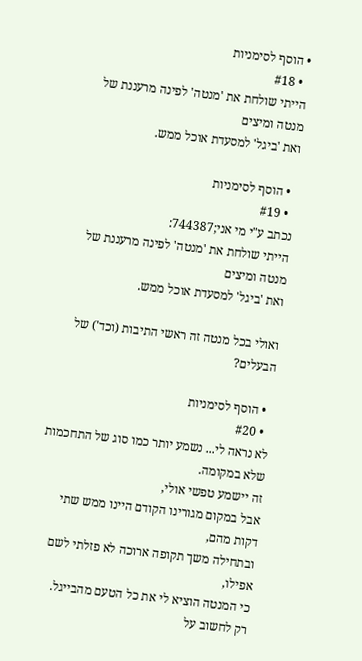• הוסף לסימניות
  • #18
הייתי שולחת את 'מנטה' לפינה מרעננת של מנטה ומיצים
ואת 'ביגל' למסעדת אוכל ממש.

  • הוסף לסימניות
  • #19
נכתב ע"י מי אני;744387:
הייתי שולחת את 'מנטה' לפינה מרעננת של מנטה ומיצים
ואת 'ביגל' למסעדת אוכל ממש.

ואולי בכל מנטה זה ראשי התיבות (וכד') של הבעלים?

  • הוסף לסימניות
  • #20
לא נראה לי... נשמע יותר כמו סוג של התחכמות שלא במקומה.
זה יישמע טפשי אולי,
אבל במקום מגורינו הקודם היינו ממש שתי דקות מהם,
ובתחילה משך תקופה ארוכה לא פזלתי לשם אפילו,
כי המנטה הוציא לי את כל הטעם מהבייגל.
רק לחשוב על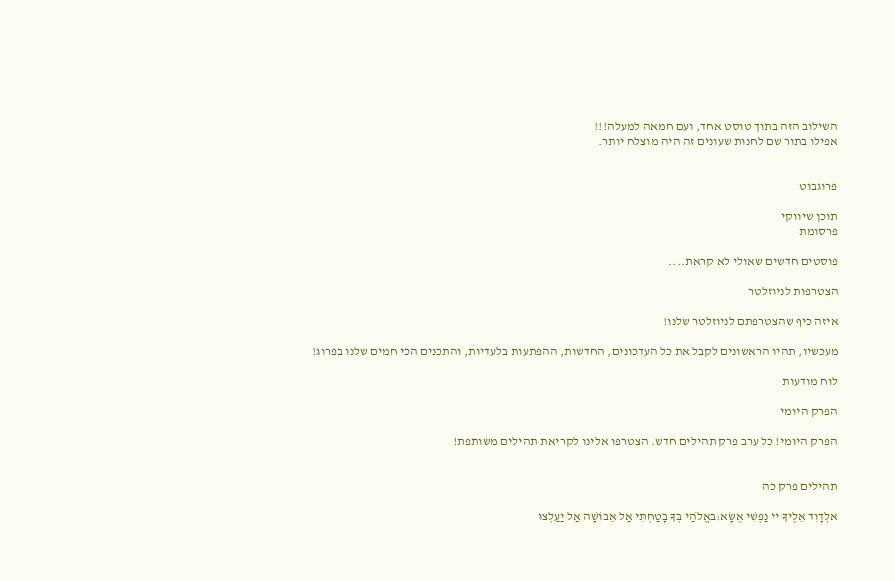השילוב הזה בתוך טוסט אחד, ועם חמאה למעלה!!!
אפילו בתור שם לחנות שעונים זה היה מוצלח יותר.


פרוגבוט

תוכן שיווקי
פרסומת

פוסטים חדשים שאולי לא קראת....

הצטרפות לניוזלטר

איזה כיף שהצטרפתם לניוזלטר שלנו!

מעכשיו, תהיו הראשונים לקבל את כל העדכונים, החדשות, ההפתעות בלעדיות, והתכנים הכי חמים שלנו בפרוג!

לוח מודעות

הפרק היומי

הפרק היומי! כל ערב פרק תהילים חדש. הצטרפו אלינו לקריאת תהילים משותפת!


תהילים פרק כה

אלְדָוִד אֵלֶיךָ יי נַפְשִׁי אֶשָּׂא:באֱלֹהַי בְּךָ בָטַחְתִּי אַל אֵבוֹשָׁה אַל יַעַלְצוּ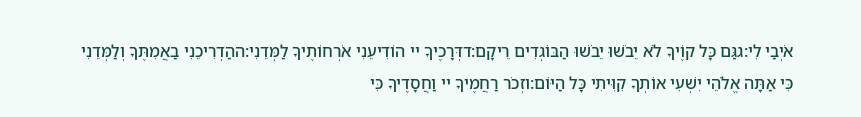אֹיְבַי לִי:גגַּם כָּל קוֶֹיךָ לֹא יֵבֹשׁוּ יֵבֹשׁוּ הַבּוֹגְדִים רֵיקָם:דדְּרָכֶיךָ יי הוֹדִיעֵנִי אֹרְחוֹתֶיךָ לַמְּדֵנִי:ההַדְרִיכֵנִי בַאֲמִתֶּךָ וְלַמְּדֵנִי כִּי אַתָּה אֱלֹהֵי יִשְׁעִי אוֹתְךָ קִוִּיתִי כָּל הַיּוֹם:וזְכֹר רַחֲמֶיךָ יי וַחֲסָדֶיךָ כִּי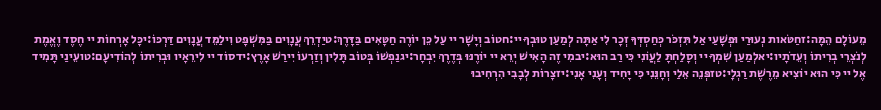מֵעוֹלָם הֵמָּה:זחַטֹּאות נְעוּרַי וּפְשָׁעַי אַל תִּזְכֹּר כְּחַסְדְּךָ זְכָר לִי אַתָּה לְמַעַן טוּבְךָ יי:חטוֹב וְיָשָׁר יי עַל כֵּן יוֹרֶה חַטָּאִים בַּדָּרֶךְ:טיַדְרֵךְ עֲנָוִים בַּמִּשְׁפָּט וִילַמֵּד עֲנָוִים דַּרְכּוֹ:יכָּל אָרְחוֹת יי חֶסֶד וֶאֱמֶת לְנֹצְרֵי בְרִיתוֹ וְעֵדֹתָיו:יאלְמַעַן שִׁמְךָ יי וְסָלַחְתָּ לַעֲוֹנִי כִּי רַב הוּא:יבמִי זֶה הָאִישׁ יְרֵא יי יוֹרֶנּוּ בְּדֶרֶךְ יִבְחָר:יגנַפְשׁוֹ בְּטוֹב תָּלִין וְזַרְעוֹ יִירַשׁ אָרֶץ:ידסוֹד יי לִירֵאָיו וּבְרִיתוֹ לְהוֹדִיעָם:טועֵינַי תָּמִיד אֶל יי כִּי הוּא יוֹצִיא מֵרֶשֶׁת רַגְלָי:טזפְּנֵה אֵלַי וְחָנֵּנִי כִּי יָחִיד וְעָנִי אָנִי:יזצָרוֹת לְבָבִי הִרְחִיבוּ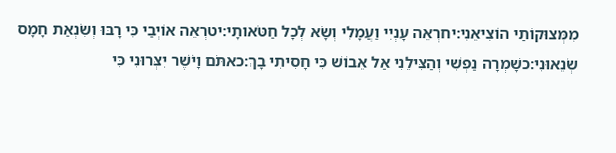מִמְּצוּקוֹתַי הוֹצִיאֵנִי:יחרְאֵה עָנְיִי וַעֲמָלִי וְשָׂא לְכָל חַטֹּאותָי:יטרְאֵה אוֹיְבַי כִּי רָבּוּ וְשִׂנְאַת חָמָס שְׂנֵאוּנִי:כשָׁמְרָה נַפְשִׁי וְהַצִּילֵנִי אַל אֵבוֹשׁ כִּי חָסִיתִי בָךְ:כאתֹּם וָיֹשֶׁר יִצְּרוּנִי כִּי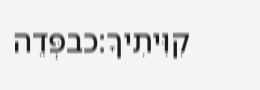קִוִּיתִיךָ:כבפְּדֵה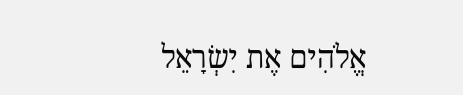אֱלֹהִים אֶת יִשְׂרָאֵל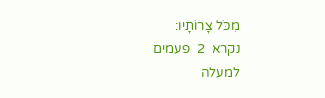מִכֹּל צָרוֹתָיו:
נקרא  2  פעמים
למעלה